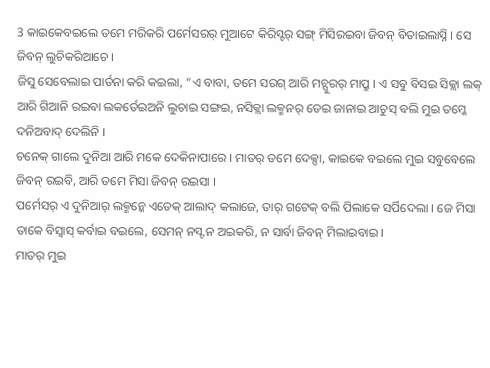3 କାଇକେବଇଲେ ତମେ ମରିକରି ପର୍ମେସରର୍ ମୁଆଟେ କିରିସ୍ଟର୍ ସଙ୍ଗ୍ ମିସିରଇବା ଜିବନ୍ ବିତାଇଲାସ୍ନି । ସେ ଜିବନ୍ ଲୁଚିକରିଆଚେ ।
ଜିସୁ ସେବେଲାଇ ପାର୍ତନା କରି କଇଲା, “ଏ ବାବା, ତମେ ସରଗ୍ ଆରି ମଚ୍ପୁରର୍ ମାପ୍ରୁ । ଏ ସବୁ ବିସଇ ସିକ୍ଲା ଲକ୍ ଆରି ଗିଆନି ରଇବା ଲକର୍ତେଇଅନି ଲୁଚାଇ ସଙ୍ଗଇ, ନସିକ୍ଲା ଲକ୍ମନର୍ ତେଇ ଜାନାଇ ଆଚୁସ୍ ବଲି ମୁଇ ତମ୍କେ ଦନିଅବାଦ୍ ଦେଲିନି ।
ଚନେକ୍ ଗାଲେ ଦୁନିଆ ଆରି ମକେ ଦେକିନାପାରେ । ମାତର୍ ତମେ ଦେକ୍ସା, କାଇକେ ବଇଲେ ମୁଇ ସବୁବେଲେ ଜିବନ୍ ରଇବି, ଆରି ତମେ ମିସା ଜିବନ୍ ରଇସା ।
ପର୍ମେସର୍ ଏ ଦୁନିଆର୍ ଲକ୍ମନ୍କେ ଏତେକ୍ ଆଲାଦ୍ କଲାଜେ, ତାର୍ ଗଟେକ୍ ବଲି ପିଲାକେ ସର୍ପିଦେଲା । ଜେ ମିସା ତାକେ ବିସ୍ବାସ୍ କର୍ବାଇ ବଇଲେ, ସେମନ୍ ନସ୍ଟ ନ ଅଇକରି, ନ ସାର୍ବା ଜିବନ୍ ମିଲାଇବାଇ ।
ମାତର୍ ମୁଇ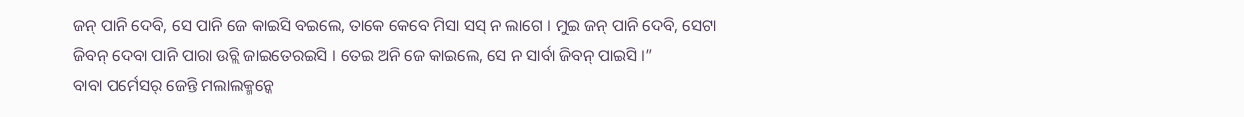ଜନ୍ ପାନି ଦେବି, ସେ ପାନି ଜେ କାଇସି ବଇଲେ, ତାକେ କେବେ ମିସା ସସ୍ ନ ଲାଗେ । ମୁଇ ଜନ୍ ପାନି ଦେବି, ସେଟା ଜିବନ୍ ଦେବା ପାନି ପାରା ଉଚ୍ଲି ଜାଇତେରଇସି । ତେଇ ଅନି ଜେ କାଇଲେ, ସେ ନ ସାର୍ବା ଜିବନ୍ ପାଇସି ।”
ବାବା ପର୍ମେସର୍ ଜେନ୍ତି ମଲାଲକ୍ମନ୍କେ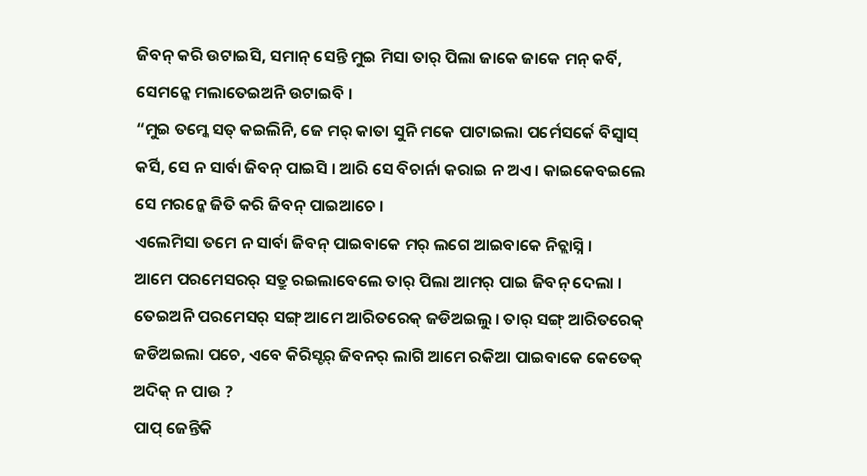ଜିବନ୍ କରି ଉଟାଇସି, ସମାନ୍ ସେନ୍ତି ମୁଇ ମିସା ତାର୍ ପିଲା ଜାକେ ଜାକେ ମନ୍ କର୍ବି, ସେମନ୍କେ ମଲାତେଇଅନି ଉଟାଇବି ।
“ମୁଇ ତମ୍କେ ସତ୍ କଇଲିନି, ଜେ ମର୍ କାତା ସୁନି ମକେ ପାଟାଇଲା ପର୍ମେସର୍କେ ବିସ୍ବାସ୍ କର୍ସି, ସେ ନ ସାର୍ବା ଜିବନ୍ ପାଇସି । ଆରି ସେ ବିଚାର୍ନା କରାଇ ନ ଅଏ । କାଇକେବଇଲେ ସେ ମରନ୍କେ ଜିତି କରି ଜିବନ୍ ପାଇଆଚେ ।
ଏଲେମିସା ତମେ ନ ସାର୍ବା ଜିବନ୍ ପାଇବାକେ ମର୍ ଲଗେ ଆଇବାକେ ନିଚ୍ଲାସ୍ନି ।
ଆମେ ପରମେସରର୍ ସତ୍ରୁ ରଇଲାବେଲେ ତାର୍ ପିଲା ଆମର୍ ପାଇ ଜିବନ୍ ଦେଲା । ତେଇଅନି ପରମେସର୍ ସଙ୍ଗ୍ ଆମେ ଆରିତରେକ୍ ଜଡିଅଇଲୁ । ତାର୍ ସଙ୍ଗ୍ ଆରିତରେକ୍ ଜଡିଅଇଲା ପଚେ, ଏବେ କିରିସ୍ଟର୍ ଜିବନର୍ ଲାଗି ଆମେ ରକିଆ ପାଇବାକେ କେତେକ୍ ଅଦିକ୍ ନ ପାଉ ?
ପାପ୍ ଜେନ୍ତିକି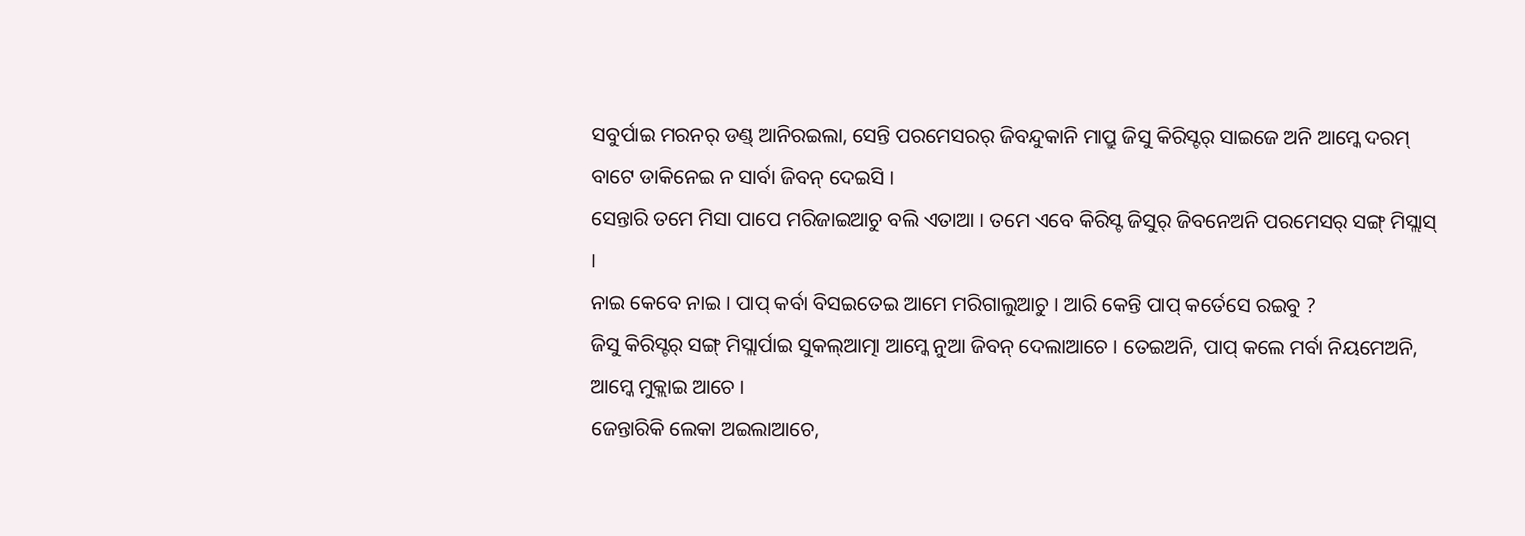ସବୁର୍ପାଇ ମରନର୍ ଡଣ୍ଡ୍ ଆନିରଇଲା, ସେନ୍ତି ପରମେସରର୍ ଜିବନ୍ଦୁକାନି ମାପ୍ରୁ ଜିସୁ କିରିସ୍ଟର୍ ସାଇଜେ ଅନି ଆମ୍କେ ଦରମ୍ ବାଟେ ଡାକିନେଇ ନ ସାର୍ବା ଜିବନ୍ ଦେଇସି ।
ସେନ୍ତାରି ତମେ ମିସା ପାପେ ମରିଜାଇଆଚୁ ବଲି ଏତାଆ । ତମେ ଏବେ କିରିସ୍ଟ ଜିସୁର୍ ଜିବନେଅନି ପରମେସର୍ ସଙ୍ଗ୍ ମିସ୍ଲାସ୍ ।
ନାଇ କେବେ ନାଇ । ପାପ୍ କର୍ବା ବିସଇତେଇ ଆମେ ମରିଗାଲୁଆଚୁ । ଆରି କେନ୍ତି ପାପ୍ କର୍ତେସେ ରଇବୁ ?
ଜିସୁ କିରିସ୍ଟର୍ ସଙ୍ଗ୍ ମିସ୍ଲାର୍ପାଇ ସୁକଲ୍ଆତ୍ମା ଆମ୍କେ ନୁଆ ଜିବନ୍ ଦେଲାଆଚେ । ତେଇଅନି, ପାପ୍ କଲେ ମର୍ବା ନିୟମେଅନି, ଆମ୍କେ ମୁକ୍ଲାଇ ଆଚେ ।
ଜେନ୍ତାରିକି ଲେକା ଅଇଲାଆଚେ,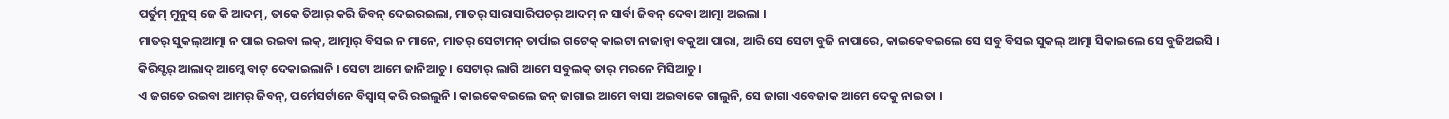ପର୍ତୁମ୍ ମୁନୁସ୍ ଜେ କି ଆଦମ୍, ତାକେ ତିଆର୍ କରି ଜିବନ୍ ଦେଇରଇଲା, ମାତର୍ ସାରାସାରିପଚର୍ ଆଦମ୍ ନ ସାର୍ବା ଜିବନ୍ ଦେବା ଆତ୍ମା ଅଇଲା ।
ମାତର୍ ସୁକଲ୍ଆତ୍ମା ନ ପାଇ ରଇବା ଲକ୍, ଆତ୍ମାର୍ ବିସଇ ନ ମାନେ, ମାତର୍ ସେଟାମନ୍ ତାର୍ପାଇ ଗଟେକ୍ କାଇଟା ନାଜାନ୍ବା ବକୁଆ ପାରା, ଆରି ସେ ସେଟା ବୁଜି ନାପାରେ, କାଇକେବଇଲେ ସେ ସବୁ ବିସଇ ସୁକଲ୍ ଆତ୍ମା ସିକାଇଲେ ସେ ବୁଜିଅଇସି ।
କିରିସ୍ଟର୍ ଆଲାଦ୍ ଆମ୍କେ ବାଟ୍ ଦେକାଇଲାନି । ସେଟା ଆମେ ଜାନିଆଚୁ । ସେଟାର୍ ଲାଗି ଆମେ ସବୁଲକ୍ ତାର୍ ମରନେ ମିସିଆଚୁ ।
ଏ ଜଗତେ ରଇବା ଆମର୍ ଜିବନ୍, ପର୍ମେସର୍ଟାନେ ବିସ୍ବାସ୍ କରି ରଇଲୁନି । କାଇକେବଇଲେ ଜନ୍ ଜାଗାଇ ଆମେ ବାସା ଅଇବାକେ ଗାଲୁନି, ସେ ଜାଗା ଏବେଜାକ ଆମେ ଦେକୁ ନାଇତା ।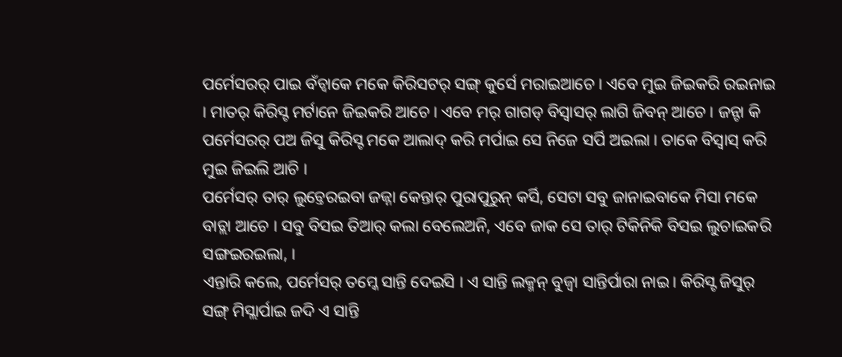ପର୍ମେସରର୍ ପାଇ ବଁଚ୍ବାକେ ମକେ କିରିସଟର୍ ସଙ୍ଗ୍ କୁର୍ସେ ମରାଇଆଚେ । ଏବେ ମୁଇ ଜିଇକରି ରଇନାଇ । ମାତର୍ କିରିସ୍ଟ ମର୍ଟାନେ ଜିଇକରି ଆଚେ । ଏବେ ମର୍ ଗାଗଡ୍ ବିସ୍ବାସର୍ ଲାଗି ଜିବନ୍ ଆଚେ । ଜନ୍ଟା କି ପର୍ମେସରର୍ ପଅ ଜିସୁ କିରିସ୍ଟ ମକେ ଆଲାଦ୍ କରି ମର୍ପାଇ ସେ ନିଜେ ସର୍ପି ଅଇଲା । ତାକେ ବିସ୍ବାସ୍ କରି ମୁଇ ଜିଇଲି ଆଚି ।
ପର୍ମେସର୍ ତାର୍ ଲୁଚ୍ତେରଇବା ଜଜ୍ନା କେନ୍ତାର୍ ପୁରାପୁରୁନ୍ କର୍ସି, ସେଟା ସବୁ ଜାନାଇବାକେ ମିସା ମକେ ବାଚ୍ଲା ଆଚେ । ସବୁ ବିସଇ ତିଆର୍ କଲା ବେଲେଅନି, ଏବେ ଜାକ ସେ ତାର୍ ଟିକିନିକି ବିସଇ ଲୁଚାଇକରି ସଙ୍ଗଇରଇଲା, ।
ଏନ୍ତାରି କଲେ, ପର୍ମେସର୍ ତମ୍କେ ସାନ୍ତି ଦେଇସି । ଏ ସାନ୍ତି ଲକ୍ମନ୍ ବୁଜ୍ବା ସାନ୍ତିର୍ପାରା ନାଇ । କିରିସ୍ଟ ଜିସୁର୍ ସଙ୍ଗ୍ ମିସ୍ଲାର୍ପାଇ ଜଦି ଏ ସାନ୍ତି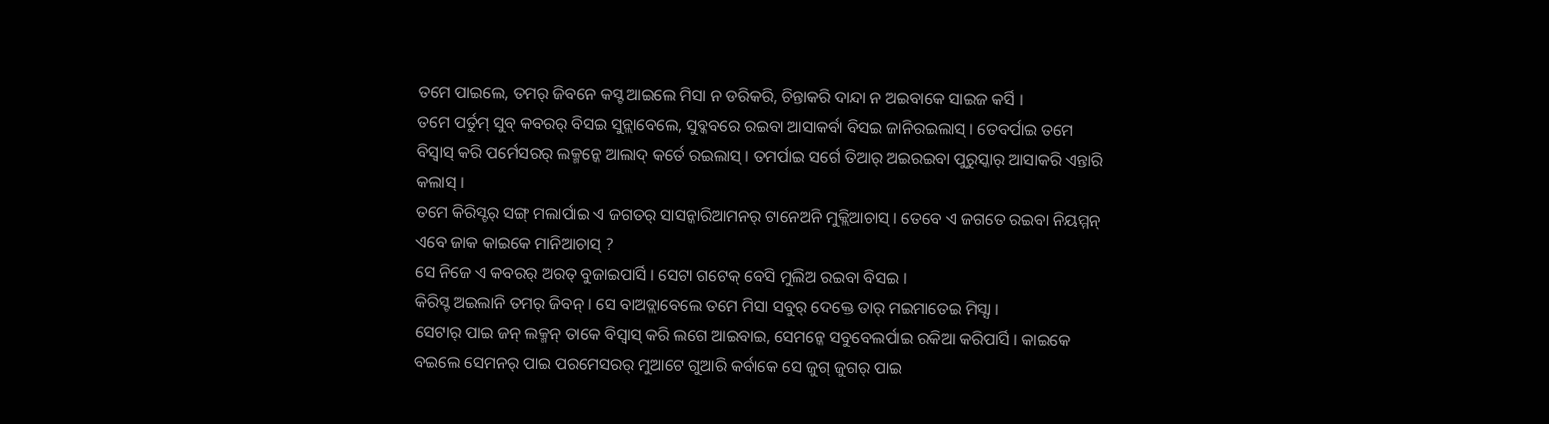ତମେ ପାଇଲେ, ତମର୍ ଜିବନେ କସ୍ଟ ଆଇଲେ ମିସା ନ ଡରିକରି, ଚିନ୍ତାକରି ଦାନ୍ଦା ନ ଅଇବାକେ ସାଇଜ କର୍ସି ।
ତମେ ପର୍ତୁମ୍ ସୁବ୍ କବରର୍ ବିସଇ ସୁନ୍ଲାବେଲେ, ସୁବ୍କବରେ ରଇବା ଆସାକର୍ବା ବିସଇ ଜାନିରଇଲାସ୍ । ତେବର୍ପାଇ ତମେ ବିସ୍ବାସ୍ କରି ପର୍ମେସରର୍ ଲକ୍ମନ୍କେ ଆଲାଦ୍ କର୍ତେ ରଇଲାସ୍ । ତମର୍ପାଇ ସର୍ଗେ ତିଆର୍ ଅଇରଇବା ପୁରୁସ୍କାର୍ ଆସାକରି ଏନ୍ତାରି କଲାସ୍ ।
ତମେ କିରିସ୍ଟର୍ ସଙ୍ଗ୍ ମଲାର୍ପାଇ ଏ ଜଗତର୍ ସାସନ୍କାରିଆମନର୍ ଟାନେଅନି ମୁକ୍ଲିଆଚାସ୍ । ତେବେ ଏ ଜଗତେ ରଇବା ନିୟମ୍ମନ୍ ଏବେ ଜାକ କାଇକେ ମାନିଆଚାସ୍ ?
ସେ ନିଜେ ଏ କବରର୍ ଅରତ୍ ବୁଜାଇପାର୍ସି । ସେଟା ଗଟେକ୍ ବେସି ମୁଲିଅ ରଇବା ବିସଇ ।
କିରିସ୍ଟ ଅଇଲାନି ତମର୍ ଜିବନ୍ । ସେ ବାଅଡ୍ଲାବେଲେ ତମେ ମିସା ସବୁର୍ ଦେକ୍ତେ ତାର୍ ମଇମାତେଇ ମିସ୍ସା ।
ସେଟାର୍ ପାଇ ଜନ୍ ଲକ୍ମନ୍ ତାକେ ବିସ୍ବାସ୍ କରି ଲଗେ ଆଇବାଇ, ସେମନ୍କେ ସବୁବେଲର୍ପାଇ ରକିଆ କରିପାର୍ସି । କାଇକେ ବଇଲେ ସେମନର୍ ପାଇ ପରମେସରର୍ ମୁଆଟେ ଗୁଆରି କର୍ବାକେ ସେ ଜୁଗ୍ ଜୁଗର୍ ପାଇ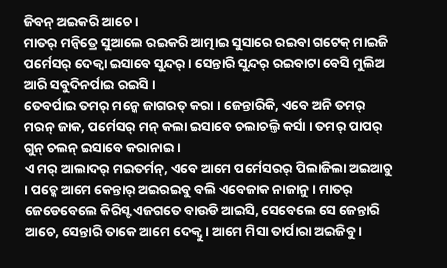ଜିବନ୍ ଅଇକରି ଆଚେ ।
ମାତର୍ ମନ୍ବିତ୍ରେ ସୁଆଲେ ରଇକରି ଆତ୍ମାଇ ସୁସାରେ ରଇବା ଗଟେକ୍ ମାଇଜି ପର୍ମେସର୍ ଦେକ୍ବା ଇସାବେ ସୁନ୍ଦର୍ । ସେନ୍ତାରି ସୁନ୍ଦର୍ ରଇବାଟା ବେସି ମୁଲିଅ ଆରି ସବୁଦିନର୍ପାଇ ରଇସି ।
ତେବର୍ପାଇ ତମର୍ ମନ୍କେ ଜାଗରତ୍ କରା । ଜେନ୍ତାରିକି, ଏବେ ଅନି ତମର୍ ମରନ୍ ଜାକ, ପର୍ମେସର୍ ମନ୍ କଲା ଇସାବେ ଚଲାଚଲ୍ତି କର୍ସା । ତମର୍ ପାପର୍ ଗୁନ୍ ଚଲନ୍ ଇସାବେ କରାନାଇ ।
ଏ ମର୍ ଆଲାଦର୍ ମଇତର୍ମନ୍, ଏବେ ଆମେ ପର୍ମେସରର୍ ପିଲାଜିଲା ଅଇଆଚୁ । ପଚ୍କେ ଆମେ କେନ୍ତାର୍ ଅଇରଇବୁ ବଲି ଏବେଜାକ ନାଜାନୁ । ମାତର୍ ଜେଡେବେଲେ କିରିସ୍ଟ ଏଜଗତେ ବାଉଡି ଆଇସି, ସେବେଲେ ସେ ଜେନ୍ତାରି ଆଚେ, ସେନ୍ତାରି ତାକେ ଆମେ ଦେକ୍ବୁ । ଆମେ ମିସା ତାର୍ପାରା ଅଇଜିବୁ ।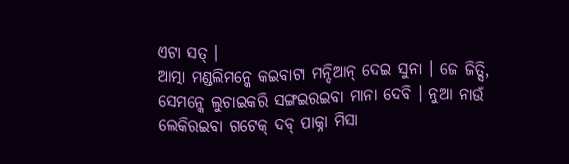ଏଟା ସତ୍ ।
ଆତ୍ମା ମଣ୍ଡଲିମନ୍କେ କଇବାଟା ମନ୍ଦିଆନ୍ ଦେଇ ସୁନା । ଜେ ଜିତ୍ସି, ସେମନ୍କେ ଲୁଚାଇକରି ସଙ୍ଗଇରଇବା ମାନା ଦେବି । ନୁଆ ନାଉଁ ଲେକିରଇବା ଗଟେକ୍ ଦବ୍ ପାକ୍ନା ମିସା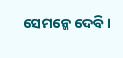ସେମନ୍କେ ଦେବି ।